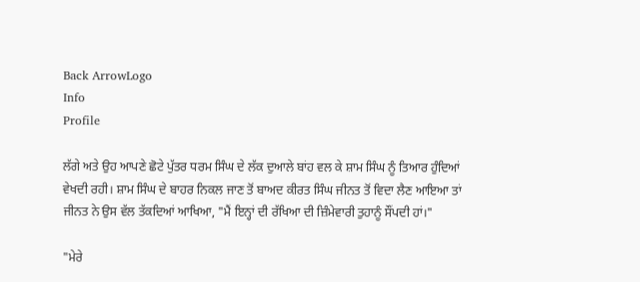Back ArrowLogo
Info
Profile

ਲੱਗੇ ਅਤੇ ਉਹ ਆਪਣੇ ਛੋਟੇ ਪੁੱਤਰ ਧਰਮ ਸਿੰਘ ਦੇ ਲੱਕ ਦੁਆਲੇ ਬਾਂਹ ਵਲ ਕੇ ਸ਼ਾਮ ਸਿੰਘ ਨੂੰ ਤਿਆਰ ਹੁੰਦਿਆਂ ਵੇਖਦੀ ਰਹੀ। ਸ਼ਾਮ ਸਿੰਘ ਦੇ ਬਾਹਰ ਨਿਕਲ ਜਾਣ ਤੋਂ ਬਾਅਦ ਕੀਰਤ ਸਿੰਘ ਜੀਨਤ ਤੋਂ ਵਿਦਾ ਲੈਣ ਆਇਆ ਤਾਂ ਜੀਨਤ ਨੇ ਉਸ ਵੱਲ ਤੱਕਦਿਆਂ ਆਖਿਆ, "ਮੈਂ ਇਨ੍ਹਾਂ ਦੀ ਰੱਖਿਆ ਦੀ ਜ਼ਿੰਮੇਵਾਰੀ ਤੁਹਾਨੂੰ ਸੌਂਪਦੀ ਹਾਂ।"

"ਮੇਰੇ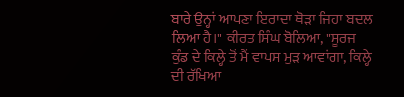ਬਾਰੇ ਉਨ੍ਹਾਂ ਆਪਣਾ ਇਰਾਦਾ ਥੋੜਾ ਜਿਹਾ ਬਦਲ ਲਿਆ ਹੈ।" ਕੀਰਤ ਸਿੰਘ ਬੋਲਿਆ, "ਸੂਰਜ ਕੁੰਡ ਦੇ ਕਿਲ੍ਹੇ ਤੋਂ ਮੈਂ ਵਾਪਸ ਮੁੜ ਆਵਾਂਗਾ, ਕਿਲ੍ਹੇ ਦੀ ਰੱਖਿਆ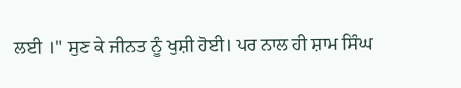ਲਈ ।" ਸੁਣ ਕੇ ਜੀਨਤ ਨੂੰ ਖੁਸ਼ੀ ਹੋਈ। ਪਰ ਨਾਲ ਹੀ ਸ਼ਾਮ ਸਿੰਘ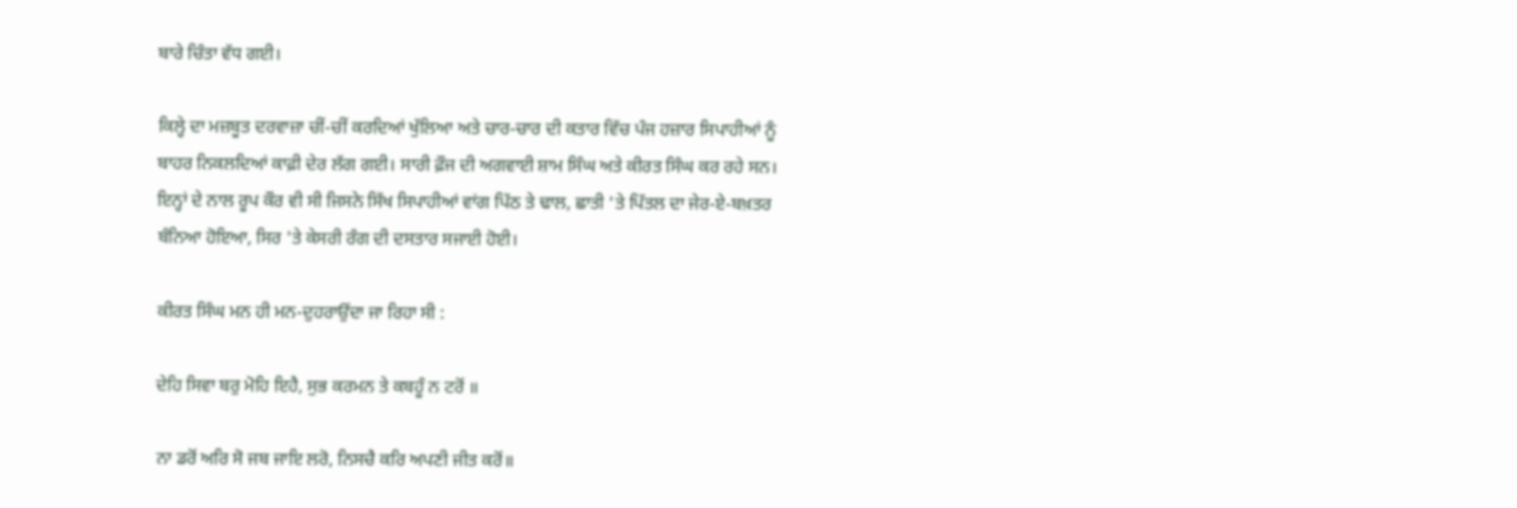ਬਾਰੇ ਚਿੰਤਾ ਵੱਧ ਗਈ।

ਕਿਲ੍ਹੇ ਦਾ ਮਜ਼ਬੂਤ ਦਰਵਾਜ਼ਾ ਚੀਂ-ਚੀਂ ਕਰਦਿਆਂ ਖੁੱਲਿਆ ਅਤੇ ਚਾਰ-ਚਾਰ ਦੀ ਕਤਾਰ ਵਿੱਚ ਪੰਜ ਹਜ਼ਾਰ ਸਿਪਾਹੀਆਂ ਨੂੰ ਬਾਹਰ ਨਿਕਲਦਿਆਂ ਕਾਫ਼ੀ ਦੇਰ ਲੱਗ ਗਈ। ਸਾਰੀ ਫ਼ੌਜ ਦੀ ਅਗਵਾਈ ਸ਼ਾਮ ਸਿੰਘ ਅਤੇ ਕੀਰਤ ਸਿੰਘ ਕਰ ਰਹੇ ਸਨ। ਇਨ੍ਹਾਂ ਦੇ ਨਾਲ ਰੂਪ ਕੌਰ ਵੀ ਸੀ ਜਿਸਨੇ ਸਿੱਖ ਸਿਪਾਹੀਆਂ ਵਾਂਗ ਪਿੱਠ ਤੇ ਢਾਲ, ਛਾਤੀ 'ਤੇ ਪਿੱਤਲ ਦਾ ਜੇਰ-ਏ-ਬਖ਼ਤਰ ਬੰਨਿਆ ਹੋਇਆ, ਸਿਰ 'ਤੇ ਕੇਸਰੀ ਰੰਗ ਦੀ ਦਸਤਾਰ ਸਜਾਈ ਹੋਈ।

ਕੀਰਤ ਸਿੰਘ ਮਨ ਹੀ ਮਨ-ਦੁਹਰਾਉਂਦਾ ਜਾ ਰਿਹਾ ਸੀ :

ਦੇਹਿ ਸਿਵਾ ਬਰੁ ਮੋਹਿ ਇਹੈ, ਸੁਭ ਕਰਮਨ ਤੇ ਕਬਹੂੰ ਨ ਟਰੋਂ ॥

ਨਾ ਡਰੋਂ ਅਰਿ ਸੋ ਜਬ ਜਾਇ ਲਰੋ, ਨਿਸਚੈ ਕਰਿ ਅਪਣੀ ਜੀਤ ਕਰੋਂ॥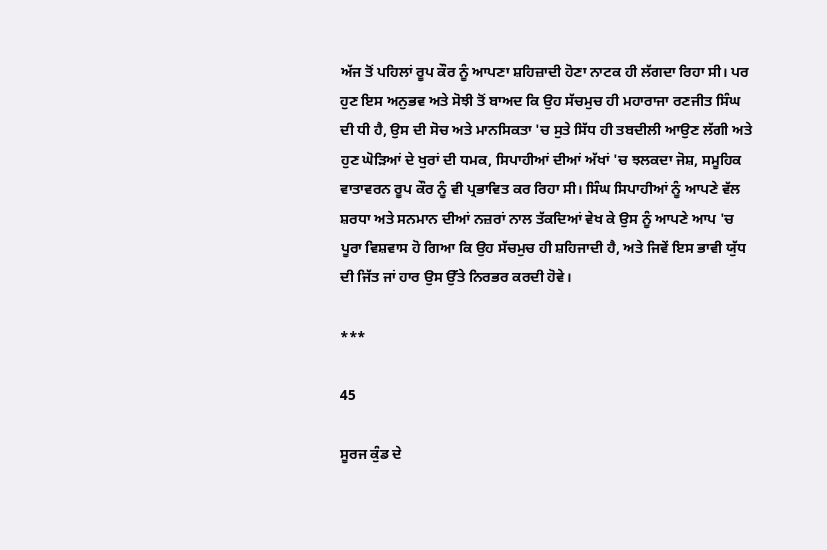ਅੱਜ ਤੋਂ ਪਹਿਲਾਂ ਰੂਪ ਕੌਰ ਨੂੰ ਆਪਣਾ ਸ਼ਹਿਜ਼ਾਦੀ ਹੋਣਾ ਨਾਟਕ ਹੀ ਲੱਗਦਾ ਰਿਹਾ ਸੀ। ਪਰ ਹੁਣ ਇਸ ਅਨੁਭਵ ਅਤੇ ਸੋਝੀ ਤੋਂ ਬਾਅਦ ਕਿ ਉਹ ਸੱਚਮੁਚ ਹੀ ਮਹਾਰਾਜਾ ਰਣਜੀਤ ਸਿੰਘ ਦੀ ਧੀ ਹੈ, ਉਸ ਦੀ ਸੋਚ ਅਤੇ ਮਾਨਸਿਕਤਾ 'ਚ ਸੁਤੇ ਸਿੱਧ ਹੀ ਤਬਦੀਲੀ ਆਉਣ ਲੱਗੀ ਅਤੇ ਹੁਣ ਘੋੜਿਆਂ ਦੇ ਖੁਰਾਂ ਦੀ ਧਮਕ, ਸਿਪਾਹੀਆਂ ਦੀਆਂ ਅੱਖਾਂ 'ਚ ਝਲਕਦਾ ਜੋਸ਼, ਸਮੂਹਿਕ ਵਾਤਾਵਰਨ ਰੂਪ ਕੌਰ ਨੂੰ ਵੀ ਪ੍ਰਭਾਵਿਤ ਕਰ ਰਿਹਾ ਸੀ। ਸਿੰਘ ਸਿਪਾਹੀਆਂ ਨੂੰ ਆਪਣੇ ਵੱਲ ਸ਼ਰਧਾ ਅਤੇ ਸਨਮਾਨ ਦੀਆਂ ਨਜ਼ਰਾਂ ਨਾਲ ਤੱਕਦਿਆਂ ਵੇਖ ਕੇ ਉਸ ਨੂੰ ਆਪਣੇ ਆਪ 'ਚ ਪੂਰਾ ਵਿਸ਼ਵਾਸ ਹੋ ਗਿਆ ਕਿ ਉਹ ਸੱਚਮੁਚ ਹੀ ਸ਼ਹਿਜਾਦੀ ਹੈ, ਅਤੇ ਜਿਵੇਂ ਇਸ ਭਾਵੀ ਯੁੱਧ ਦੀ ਜਿੱਤ ਜਾਂ ਹਾਰ ਉਸ ਉੱਤੇ ਨਿਰਭਰ ਕਰਦੀ ਹੋਵੇ।

***

45

ਸੂਰਜ ਕੁੰਡ ਦੇ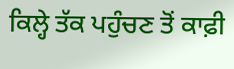ਕਿਲ੍ਹੇ ਤੱਕ ਪਹੁੰਚਣ ਤੋਂ ਕਾਫ਼ੀ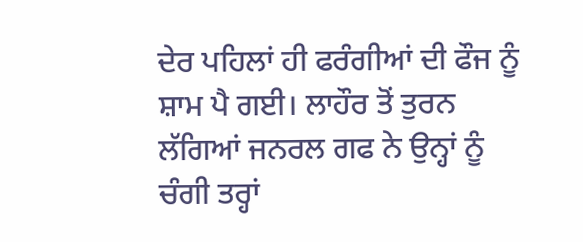ਦੇਰ ਪਹਿਲਾਂ ਹੀ ਫਰੰਗੀਆਂ ਦੀ ਫੌਜ ਨੂੰ ਸ਼ਾਮ ਪੈ ਗਈ। ਲਾਹੌਰ ਤੋਂ ਤੁਰਨ ਲੱਗਿਆਂ ਜਨਰਲ ਗਫ ਨੇ ਉਨ੍ਹਾਂ ਨੂੰ ਚੰਗੀ ਤਰ੍ਹਾਂ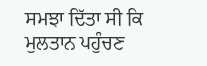ਸਮਝਾ ਦਿੱਤਾ ਸੀ ਕਿ ਮੁਲਤਾਨ ਪਹੁੰਚਣ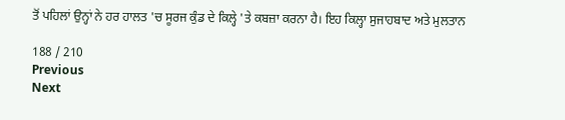ਤੋਂ ਪਹਿਲਾਂ ਉਨ੍ਹਾਂ ਨੇ ਹਰ ਹਾਲਤ 'ਚ ਸੂਰਜ ਕੁੰਡ ਦੇ ਕਿਲ੍ਹੇ 'ਤੇ ਕਬਜ਼ਾ ਕਰਨਾ ਹੈ। ਇਹ ਕਿਲ੍ਹਾ ਸੁਜਾਹਬਾਦ ਅਤੇ ਮੁਲਤਾਨ

188 / 210
Previous
Next